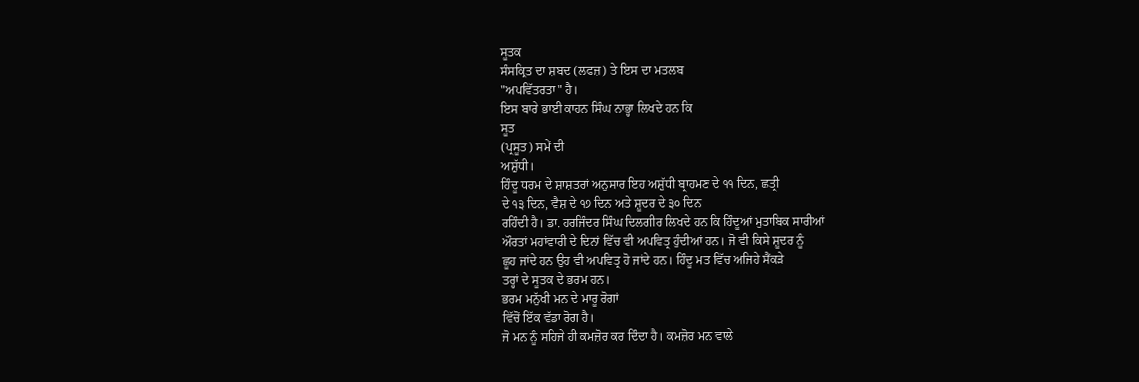ਸੂਤਕ
ਸੰਸਕ੍ਰਿਤ ਦਾ ਸ਼ਬਦ (ਲਫਜ਼) ਤੇ ਇਸ ਦਾ ਮਤਲਬ
"ਅਪਵਿੱਤਰਤਾ" ਹੈ।
ਇਸ ਬਾਰੇ ਭਾਈ ਕਾਹਨ ਸਿੰਘ ਨਾਭ੍ਹਾ ਲਿਖਦੇ ਹਨ ਕਿ
ਸੂਤ
(ਪ੍ਰਸੂਤ) ਸਮੇਂ ਦੀ
ਅਸ਼ੁੱਧੀ।
ਹਿੰਦੂ ਧਰਮ ਦੇ ਸ਼ਾਸ਼ਤਰਾਂ ਅਨੁਸਾਰ ਇਹ ਅਸ਼ੁੱਧੀ ਬ੍ਰਾਹਮਣ ਦੇ ੧੧ ਦਿਨ, ਛਤ੍ਰੀ
ਦੇ ੧੩ ਦਿਨ, ਵੈਸ਼ ਦੇ ੧੭ ਦਿਨ ਅਤੇ ਸ਼ੂਦਰ ਦੇ ੩੦ ਦਿਨ
ਰਹਿੰਦੀ ਹੈ। ਡਾ. ਹਰਜਿੰਦਰ ਸਿੰਘ ਦਿਲਗੀਰ ਲਿਖਦੇ ਹਨ ਕਿ ਹਿੰਦੂਆਂ ਮੁਤਾਬਿਕ ਸਾਰੀਆਂ
ਔਰਤਾਂ ਮਹਾਂਵਾਰੀ ਦੇ ਦਿਨਾਂ ਵਿੱਚ ਵੀ ਅਪਵਿਤ੍ਰ ਹੁੰਦੀਆਂ ਹਨ। ਜੋ ਵੀ ਕਿਸੇ ਸ਼ੂਦਰ ਨੂੰ
ਛੂਹ ਜਾਂਦੇ ਹਨ ਉਹ ਵੀ ਅਪਵਿਤ੍ਰ ਹੋ ਜਾਂਦੇ ਹਨ। ਹਿੰਦੂ ਮਤ ਵਿੱਚ ਅਜਿਹੇ ਸੈਂਕੜੇ
ਤਰ੍ਹਾਂ ਦੇ ਸੂਤਕ ਦੇ ਭਰਮ ਹਨ।
ਭਰਮ ਮਨੁੱਖੀ ਮਨ ਦੇ ਮਾਰੂ ਰੋਗਾਂ
ਵਿੱਚੋਂ ਇੱਕ ਵੱਡਾ ਰੋਗ ਹੈ।
ਜੋ ਮਨ ਨੂੰ ਸਹਿਜੇ ਹੀ ਕਮਜ਼ੋਰ ਕਰ ਦਿੰਦਾ ਹੈ। ਕਮਜ਼ੋਰ ਮਨ ਵਾਲੇ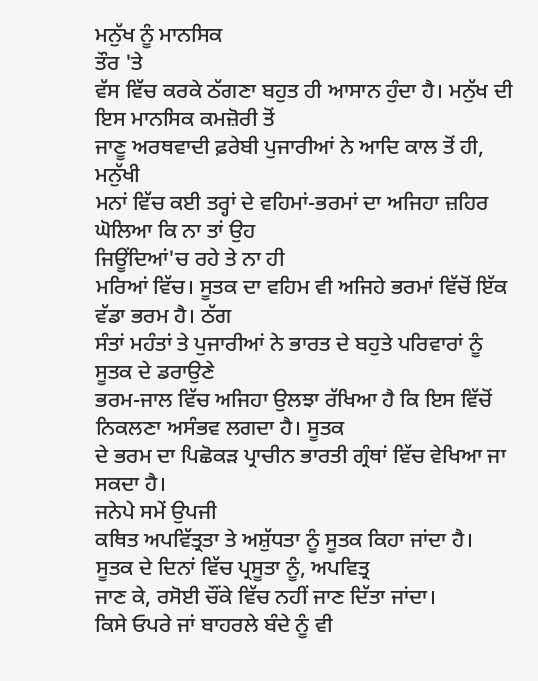ਮਨੁੱਖ ਨੂੰ ਮਾਨਸਿਕ
ਤੌਰ 'ਤੇ
ਵੱਸ ਵਿੱਚ ਕਰਕੇ ਠੱਗਣਾ ਬਹੁਤ ਹੀ ਆਸਾਨ ਹੁੰਦਾ ਹੈ। ਮਨੁੱਖ ਦੀ ਇਸ ਮਾਨਸਿਕ ਕਮਜ਼ੋਰੀ ਤੋਂ
ਜਾਣੂ ਅਰਥਵਾਦੀ ਫ਼ਰੇਬੀ ਪੁਜਾਰੀਆਂ ਨੇ ਆਦਿ ਕਾਲ ਤੋਂ ਹੀ, ਮਨੁੱਖੀ
ਮਨਾਂ ਵਿੱਚ ਕਈ ਤਰ੍ਹਾਂ ਦੇ ਵਹਿਮਾਂ-ਭਰਮਾਂ ਦਾ ਅਜਿਹਾ ਜ਼ਹਿਰ ਘੋਲਿਆ ਕਿ ਨਾ ਤਾਂ ਉਹ
ਜਿਊਂਦਿਆਂ'ਚ ਰਹੇ ਤੇ ਨਾ ਹੀ
ਮਰਿਆਂ ਵਿੱਚ। ਸੂਤਕ ਦਾ ਵਹਿਮ ਵੀ ਅਜਿਹੇ ਭਰਮਾਂ ਵਿੱਚੋਂ ਇੱਕ ਵੱਡਾ ਭਰਮ ਹੈ। ਠੱਗ
ਸੰਤਾਂ ਮਹੰਤਾਂ ਤੇ ਪੁਜਾਰੀਆਂ ਨੇ ਭਾਰਤ ਦੇ ਬਹੁਤੇ ਪਰਿਵਾਰਾਂ ਨੂੰ ਸੂਤਕ ਦੇ ਡਰਾਉਣੇ
ਭਰਮ-ਜਾਲ ਵਿੱਚ ਅਜਿਹਾ ਉਲਝਾ ਰੱਖਿਆ ਹੈ ਕਿ ਇਸ ਵਿੱਚੋਂ ਨਿਕਲਣਾ ਅਸੰਭਵ ਲਗਦਾ ਹੈ। ਸੂਤਕ
ਦੇ ਭਰਮ ਦਾ ਪਿਛੋਕੜ ਪ੍ਰਾਚੀਨ ਭਾਰਤੀ ਗ੍ਰੰਥਾਂ ਵਿੱਚ ਵੇਖਿਆ ਜਾ ਸਕਦਾ ਹੈ।
ਜਨੇਪੇ ਸਮੇਂ ਉਪਜੀ
ਕਥਿਤ ਅਪਵਿੱਤ੍ਰਤਾ ਤੇ ਅਸ਼ੁੱਧਤਾ ਨੂੰ ਸੂਤਕ ਕਿਹਾ ਜਾਂਦਾ ਹੈ।
ਸੂਤਕ ਦੇ ਦਿਨਾਂ ਵਿੱਚ ਪ੍ਰਸੂਤਾ ਨੂੰ, ਅਪਵਿਤ੍ਰ
ਜਾਣ ਕੇ, ਰਸੋਈ ਚੌਂਕੇ ਵਿੱਚ ਨਹੀਂ ਜਾਣ ਦਿੱਤਾ ਜਾਂਦਾ।
ਕਿਸੇ ਓਪਰੇ ਜਾਂ ਬਾਹਰਲੇ ਬੰਦੇ ਨੂੰ ਵੀ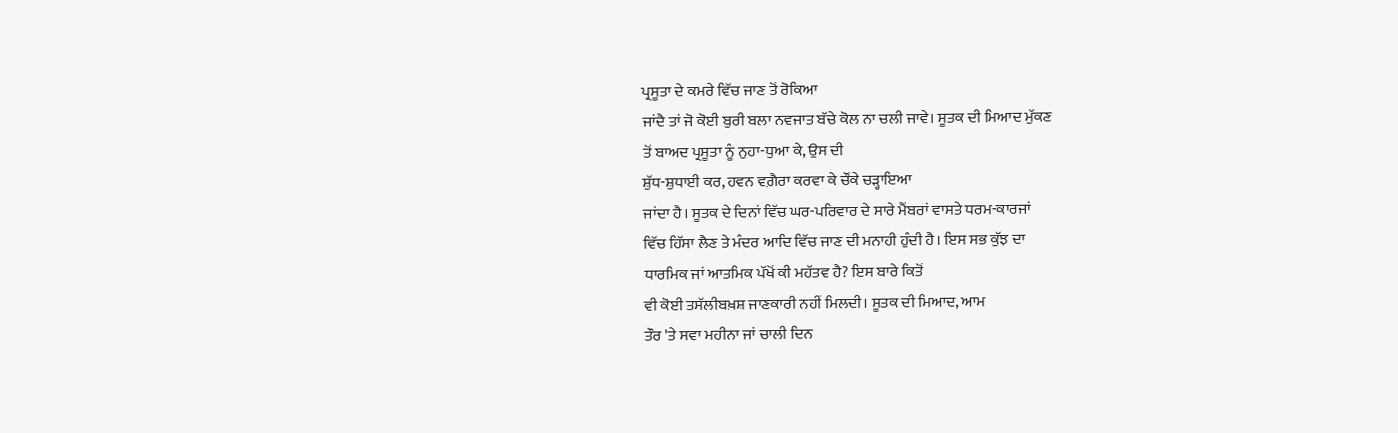ਪ੍ਰਸੂਤਾ ਦੇ ਕਮਰੇ ਵਿੱਚ ਜਾਣ ਤੋਂ ਰੋਕਿਆ
ਜਾਂਦੈ ਤਾਂ ਜੋ ਕੋਈ ਬੁਰੀ ਬਲਾ ਨਵਜਾਤ ਬੱਚੇ ਕੋਲ ਨਾ ਚਲੀ ਜਾਵੇ। ਸੂਤਕ ਦੀ ਮਿਆਦ ਮੁੱਕਣ
ਤੋਂ ਬਾਅਦ ਪ੍ਰਸੂਤਾ ਨੂੰ ਨੁਹਾ-ਧੁਆ ਕੇ, ਉਸ ਦੀ
ਸ਼ੁੱਧ-ਸ਼ੁਧਾਈ ਕਰ, ਹਵਨ ਵਗ਼ੈਰਾ ਕਰਵਾ ਕੇ ਚੌਂਕੇ ਚੜ੍ਹਾਇਆ
ਜਾਂਦਾ ਹੈ। ਸੂਤਕ ਦੇ ਦਿਨਾਂ ਵਿੱਚ ਘਰ-ਪਰਿਵਾਰ ਦੇ ਸਾਰੇ ਮੈਂਬਰਾਂ ਵਾਸਤੇ ਧਰਮ-ਕਾਰਜਾਂ
ਵਿੱਚ ਹਿੱਸਾ ਲੈਣ ਤੇ ਮੰਦਰ ਆਦਿ ਵਿੱਚ ਜਾਣ ਦੀ ਮਨਾਹੀ ਹੁੰਦੀ ਹੈ। ਇਸ ਸਭ ਕੁੱਝ ਦਾ
ਧਾਰਮਿਕ ਜਾਂ ਆਤਮਿਕ ਪੱਖੋਂ ਕੀ ਮਹੱਤਵ ਹੈ? ਇਸ ਬਾਰੇ ਕਿਤੋਂ
ਵੀ ਕੋਈ ਤਸੱਲੀਬਖ਼ਸ਼ ਜਾਣਕਾਰੀ ਨਹੀਂ ਮਿਲਦੀ। ਸੂਤਕ ਦੀ ਮਿਆਦ, ਆਮ
ਤੌਰ 'ਤੇ ਸਵਾ ਮਹੀਨਾ ਜਾਂ ਚਾਲੀ ਦਿਨ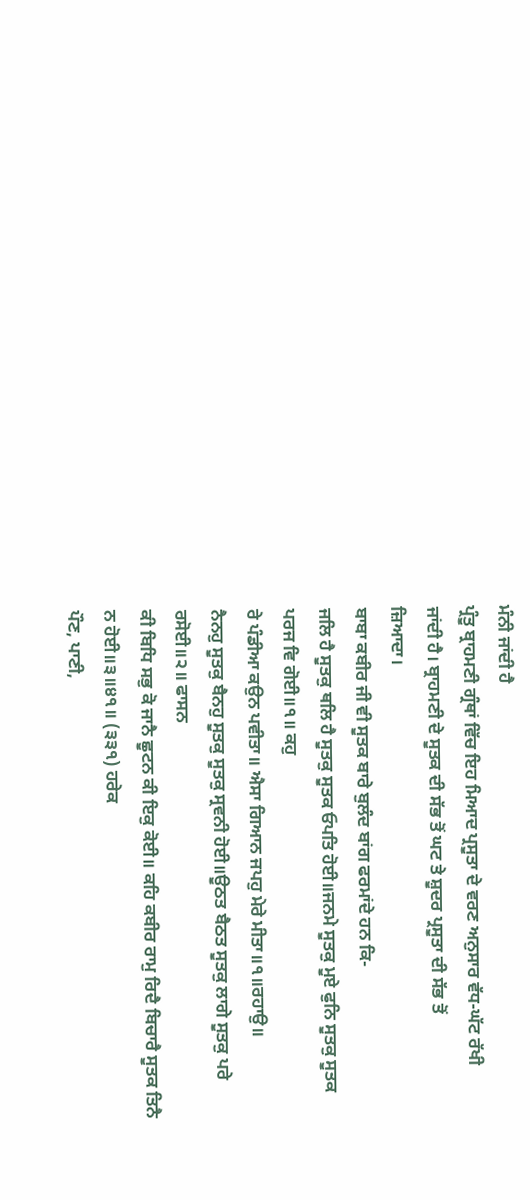ਮੰਨੀ ਜਾਂਦੀ ਹੈ
ਪ੍ਰੰਤੂ ਬ੍ਰਾਹਮਣੀ ਗ੍ਰੰਥਾਂ ਵਿੱਚ ਇਹ ਮਿਆਦ ਪ੍ਰਸੂਤਾ ਦੇ ਵਰਣ ਅਨੁਸਾਰ ਵੱਧ-ਘੱਟ ਰੱਖੀ
ਜਾਂਦੀ ਹੈ। ਬ੍ਰਾਹਮਣੀ ਦੇ ਸੂਤਕ ਦੀ ਸੱਭ ਤੋਂ ਘਟ ਤੇ ਸ਼ੂਦਰ ਪ੍ਰਸੂਤਾ ਦੀ ਸੱਭ ਤੋਂ
ਜ਼ਿਆਦਾ।
ਬਾਬਾ ਕਬੀਰ ਜੀ ਵੀ ਸੂਤਕ ਬਾਰੇ ਬੁਲੰਦ ਬਾਂਗ ਫਰਮਾਂਦੇ ਹਨ ਕਿ-
ਜਲਿ ਹੈ ਸੂਤਕੁ ਥਲਿ ਹੈ ਸੂਤਕੁ ਸੂਤਕ ਓਪਤਿ ਹੋਈ॥ਜਨਮੇ ਸੂਤਕੁ ਮੂਏ ਫੁਨਿ ਸੂਤਕੁ ਸੂਤਕ
ਪਰਜ ਵਿ ਗੋਈ॥੧॥ ਕਹੁ
ਰੇ ਪੰਡੀਆ ਕਉਨ ਪਵੀਤਾ॥ ਐਸਾ ਗਿਆਨ ਜਪਹੁ ਮੇਰੇ ਮੀਤਾ॥੧॥ਰਹਾਉ॥
ਨੈਨਹੁ ਸੂਤਕੁ ਬੈਨਹੁ ਸੂਤਕੁ ਸੂਤਕੁ ਸ੍ਰਵਨੀ ਹੋਈ॥ਊਠਤ ਬੈਠਤ ਸੂਤਕੁ ਲਾਗੇ ਸੂਤਕੁ ਪਰੇ
ਰਸੋਈ॥੨॥ ਫਾਸਨ
ਕੀ ਬਿਧਿ ਸਭੁ ਕੋ ਜਾਨੈ ਛੂਟਨ ਕੀ ਇਕੁ ਕੋਈ॥ ਕਹਿ ਕਬੀਰ ਰਾਮੁ ਰਿਦੈ ਬਿਚਾਰੈ ਸੂਤਕ ਤਿਨੈ
ਨ ਹੋਈ॥੩॥੪੧॥ (੩੩੧) ਹਰੇਕ
ਪੌਣ, ਪਾਣੀ,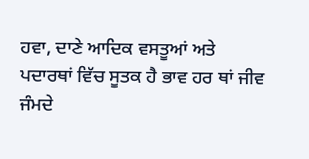ਹਵਾ, ਦਾਣੇ ਆਦਿਕ ਵਸਤੂਆਂ ਅਤੇ ਪਦਾਰਥਾਂ ਵਿੱਚ ਸੂਤਕ ਹੈ ਭਾਵ ਹਰ ਥਾਂ ਜੀਵ
ਜੰਮਦੇ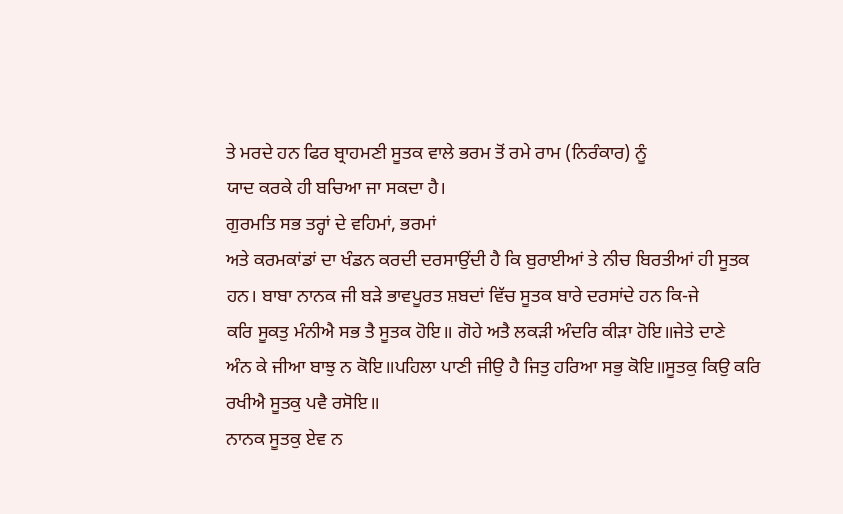ਤੇ ਮਰਦੇ ਹਨ ਫਿਰ ਬ੍ਰਾਹਮਣੀ ਸੂਤਕ ਵਾਲੇ ਭਰਮ ਤੋਂ ਰਮੇ ਰਾਮ (ਨਿਰੰਕਾਰ) ਨੂੰ
ਯਾਦ ਕਰਕੇ ਹੀ ਬਚਿਆ ਜਾ ਸਕਦਾ ਹੈ।
ਗੁਰਮਤਿ ਸਭ ਤਰ੍ਹਾਂ ਦੇ ਵਹਿਮਾਂ, ਭਰਮਾਂ
ਅਤੇ ਕਰਮਕਾਂਡਾਂ ਦਾ ਖੰਡਨ ਕਰਦੀ ਦਰਸਾਉਂਦੀ ਹੈ ਕਿ ਬੁਰਾਈਆਂ ਤੇ ਨੀਚ ਬਿਰਤੀਆਂ ਹੀ ਸੂਤਕ
ਹਨ। ਬਾਬਾ ਨਾਨਕ ਜੀ ਬੜੇ ਭਾਵਪੂਰਤ ਸ਼ਬਦਾਂ ਵਿੱਚ ਸੂਤਕ ਬਾਰੇ ਦਰਸਾਂਦੇ ਹਨ ਕਿ-ਜੇ
ਕਰਿ ਸੂਕਤੁ ਮੰਨੀਐ ਸਭ ਤੈ ਸੂਤਕ ਹੋਇ॥ ਗੋਹੇ ਅਤੈ ਲਕੜੀ ਅੰਦਰਿ ਕੀੜਾ ਹੋਇ॥ਜੇਤੇ ਦਾਣੇ
ਅੰਨ ਕੇ ਜੀਆ ਬਾਝੁ ਨ ਕੋਇ॥ਪਹਿਲਾ ਪਾਣੀ ਜੀਉ ਹੈ ਜਿਤੁ ਹਰਿਆ ਸਭੁ ਕੋਇ॥ਸੂਤਕੁ ਕਿਉ ਕਰਿ
ਰਖੀਐ ਸੂਤਕੁ ਪਵੈ ਰਸੋਇ॥
ਨਾਨਕ ਸੂਤਕੁ ਏਵ ਨ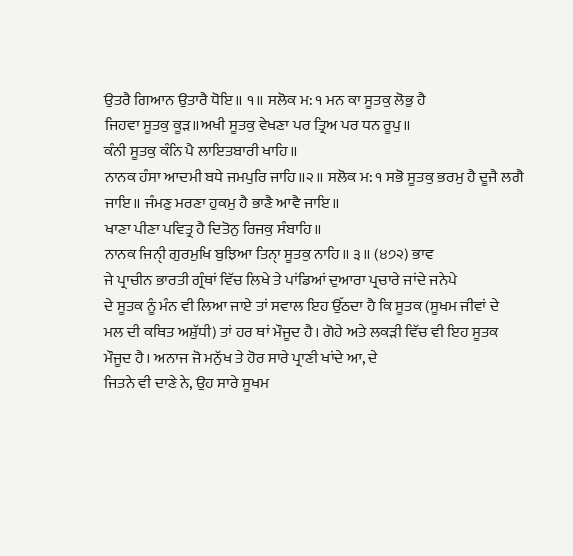ਉਤਰੈ ਗਿਆਨ ਉਤਾਰੈ ਧੋਇ॥ ੧॥ ਸਲੋਕ ਮ: ੧ ਮਨ ਕਾ ਸੂਤਕੁ ਲੋਭੁ ਹੈ
ਜਿਹਵਾ ਸੂਤਕੁ ਕੂੜ॥ਅਖੀ ਸੂਤਕੁ ਵੇਖਣਾ ਪਰ ਤ੍ਰਿਅ ਪਰ ਧਨ ਰੂਪੁ॥
ਕੰਨੀ ਸੂਤਕੁ ਕੰਨਿ ਪੈ ਲਾਇਤਬਾਰੀ ਖਾਹਿ॥
ਨਾਨਕ ਹੰਸਾ ਆਦਮੀ ਬਧੇ ਜਮਪੁਰਿ ਜਾਹਿ॥੨॥ ਸਲੋਕ ਮ: ੧ ਸਭੋ ਸੂਤਕੁ ਭਰਮੁ ਹੈ ਦੂਜੈ ਲਗੈ
ਜਾਇ॥ ਜੰਮਣੁ ਮਰਣਾ ਹੁਕਮੁ ਹੈ ਭਾਣੈ ਆਵੈ ਜਾਇ॥
ਖਾਣਾ ਪੀਣਾ ਪਵਿਤ੍ਰ ਹੈ ਦਿਤੋਨੁ ਰਿਜਕੁ ਸੰਬਾਹਿ॥
ਨਾਨਕ ਜਿਨੀੑ ਗੁਰਮੁਖਿ ਬੁਝਿਆ ਤਿਨਾੑ ਸੂਤਕੁ ਨਾਹਿ॥ ੩॥ (੪੭੨) ਭਾਵ
ਜੇ ਪ੍ਰਾਚੀਨ ਭਾਰਤੀ ਗ੍ਰੰਥਾਂ ਵਿੱਚ ਲਿਖੇ ਤੇ ਪਾਂਡਿਆਂ ਦੁਆਰਾ ਪ੍ਰਚਾਰੇ ਜਾਂਦੇ ਜਨੇਪੇ
ਦੇ ਸੂਤਕ ਨੂੰ ਮੰਨ ਵੀ ਲਿਆ ਜਾਏ ਤਾਂ ਸਵਾਲ ਇਹ ਉੱਠਦਾ ਹੈ ਕਿ ਸੂਤਕ (ਸੂਖਮ ਜੀਵਾਂ ਦੇ
ਮਲ ਦੀ ਕਥਿਤ ਅਸ਼ੁੱਧੀ) ਤਾਂ ਹਰ ਥਾਂ ਮੌਜੂਦ ਹੈ। ਗੋਹੇ ਅਤੇ ਲਕੜੀ ਵਿੱਚ ਵੀ ਇਹ ਸੂਤਕ
ਮੌਜੂਦ ਹੈ। ਅਨਾਜ ਜੋ ਮਨੁੱਖ ਤੇ ਹੋਰ ਸਾਰੇ ਪ੍ਰਾਣੀ ਖਾਂਦੇ ਆ, ਦੇ
ਜਿਤਨੇ ਵੀ ਦਾਣੇ ਨੇ, ਉਹ ਸਾਰੇ ਸੂਖਮ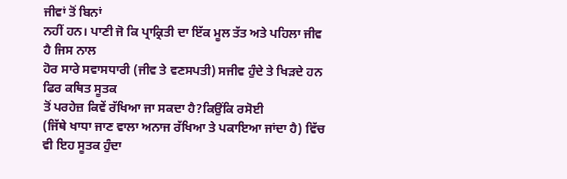ਜੀਵਾਂ ਤੋਂ ਬਿਨਾਂ
ਨਹੀਂ ਹਨ। ਪਾਣੀ ਜੋ ਕਿ ਪ੍ਰਾਕ੍ਰਿਤੀ ਦਾ ਇੱਕ ਮੂਲ ਤੱਤ ਅਤੇ ਪਹਿਲਾ ਜੀਵ ਹੈ ਜਿਸ ਨਾਲ
ਹੋਰ ਸਾਰੇ ਸਵਾਸਧਾਰੀ (ਜੀਵ ਤੇ ਵਣਸਪਤੀ) ਸਜੀਵ ਹੁੰਦੇ ਤੇ ਖਿੜਦੇ ਹਨ ਫਿਰ ਕਥਿਤ ਸੂਤਕ
ਤੋਂ ਪਰਹੇਜ਼ ਕਿਵੇਂ ਰੱਖਿਆ ਜਾ ਸਕਦਾ ਹੈ?ਕਿਉਂਕਿ ਰਸੋਈ
(ਜਿੱਥੇ ਖਾਧਾ ਜਾਣ ਵਾਲਾ ਅਨਾਜ ਰੱਖਿਆ ਤੇ ਪਕਾਇਆ ਜਾਂਦਾ ਹੈ) ਵਿੱਚ ਵੀ ਇਹ ਸੂਤਕ ਹੁੰਦਾ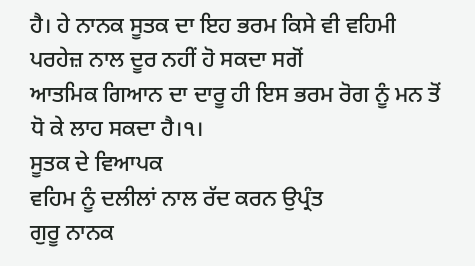ਹੈ। ਹੇ ਨਾਨਕ ਸੂਤਕ ਦਾ ਇਹ ਭਰਮ ਕਿਸੇ ਵੀ ਵਹਿਮੀ ਪਰਹੇਜ਼ ਨਾਲ ਦੂਰ ਨਹੀਂ ਹੋ ਸਕਦਾ ਸਗੋਂ
ਆਤਮਿਕ ਗਿਆਨ ਦਾ ਦਾਰੂ ਹੀ ਇਸ ਭਰਮ ਰੋਗ ਨੂੰ ਮਨ ਤੋਂ ਧੋ ਕੇ ਲਾਹ ਸਕਦਾ ਹੈ।੧।
ਸੂਤਕ ਦੇ ਵਿਆਪਕ
ਵਹਿਮ ਨੂੰ ਦਲੀਲਾਂ ਨਾਲ ਰੱਦ ਕਰਨ ਉਪ੍ਰੰਤ
ਗੁਰੂ ਨਾਨਕ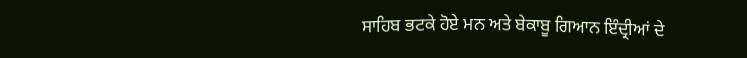ਸਾਹਿਬ ਭਟਕੇ ਹੋਏ ਮਨ ਅਤੇ ਬੇਕਾਬੂ ਗਿਆਨ ਇੰਦ੍ਰੀਆਂ ਦੇ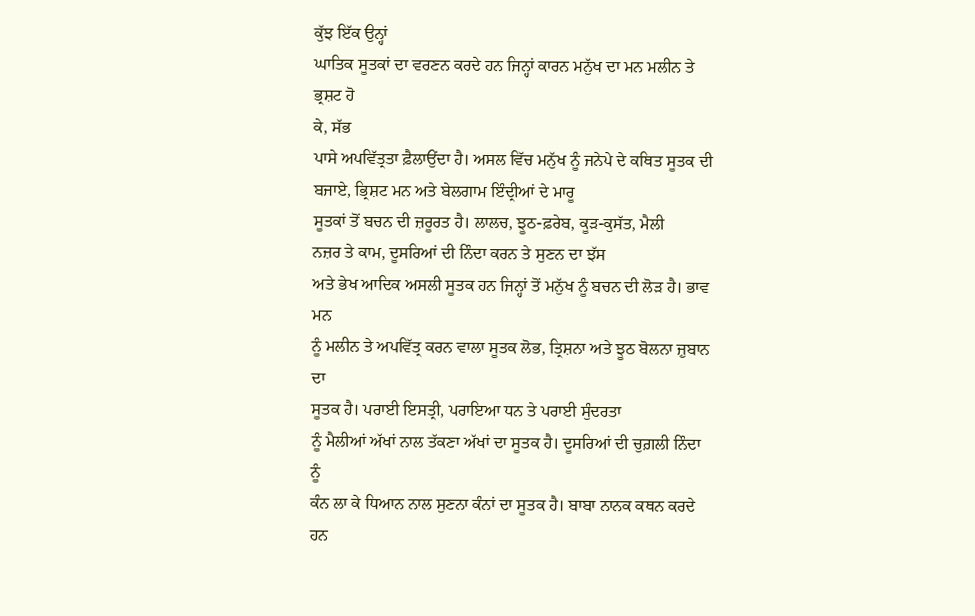ਕੁੱਝ ਇੱਕ ਉਨ੍ਹਾਂ
ਘਾਤਿਕ ਸੂਤਕਾਂ ਦਾ ਵਰਣਨ ਕਰਦੇ ਹਨ ਜਿਨ੍ਹਾਂ ਕਾਰਨ ਮਨੁੱਖ ਦਾ ਮਨ ਮਲੀਨ ਤੇ ਭ੍ਰਸ਼ਟ ਹੋ
ਕੇ, ਸੱਭ
ਪਾਸੇ ਅਪਵਿੱਤ੍ਰਤਾ ਫ਼ੈਲਾਉਂਦਾ ਹੈ। ਅਸਲ ਵਿੱਚ ਮਨੁੱਖ ਨੂੰ ਜਨੇਪੇ ਦੇ ਕਥਿਤ ਸੂਤਕ ਦੀ
ਬਜਾਏ, ਭ੍ਰਿਸ਼ਟ ਮਨ ਅਤੇ ਬੇਲਗਾਮ ਇੰਦ੍ਰੀਆਂ ਦੇ ਮਾਰੂ
ਸੂਤਕਾਂ ਤੋਂ ਬਚਨ ਦੀ ਜ਼ਰੂਰਤ ਹੈ। ਲਾਲਚ, ਝੂਠ-ਫ਼ਰੇਬ, ਕੂੜ-ਕੁਸੱਤ, ਮੈਲੀ
ਨਜ਼ਰ ਤੇ ਕਾਮ, ਦੂਸਰਿਆਂ ਦੀ ਨਿੰਦਾ ਕਰਨ ਤੇ ਸੁਣਨ ਦਾ ਝੱਸ
ਅਤੇ ਭੇਖ ਆਦਿਕ ਅਸਲੀ ਸੂਤਕ ਹਨ ਜਿਨ੍ਹਾਂ ਤੋਂ ਮਨੁੱਖ ਨੂੰ ਬਚਨ ਦੀ ਲੋੜ ਹੈ। ਭਾਵ ਮਨ
ਨੂੰ ਮਲੀਨ ਤੇ ਅਪਵਿੱਤ੍ਰ ਕਰਨ ਵਾਲਾ ਸੂਤਕ ਲੋਭ, ਤ੍ਰਿਸ਼ਨਾ ਅਤੇ ਝੂਠ ਬੋਲਨਾ ਜ਼ੁਬਾਨ ਦਾ
ਸੂਤਕ ਹੈ। ਪਰਾਈ ਇਸਤ੍ਰੀ, ਪਰਾਇਆ ਧਨ ਤੇ ਪਰਾਈ ਸੁੰਦਰਤਾ
ਨੂੰ ਮੈਲੀਆਂ ਅੱਖਾਂ ਨਾਲ ਤੱਕਣਾ ਅੱਖਾਂ ਦਾ ਸੂਤਕ ਹੈ। ਦੂਸਰਿਆਂ ਦੀ ਚੁਗ਼ਲੀ ਨਿੰਦਾ ਨੂੰ
ਕੰਨ ਲਾ ਕੇ ਧਿਆਨ ਨਾਲ ਸੁਣਨਾ ਕੰਨਾਂ ਦਾ ਸੂਤਕ ਹੈ। ਬਾਬਾ ਨਾਨਕ ਕਥਨ ਕਰਦੇ ਹਨ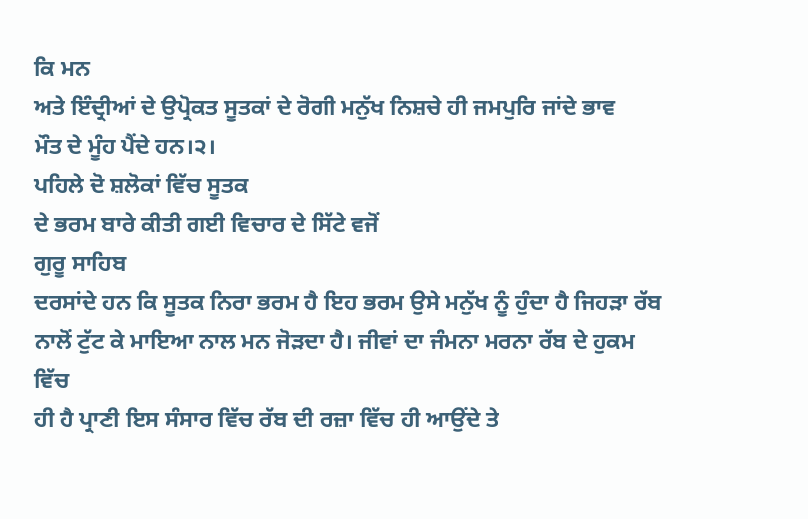ਕਿ ਮਨ
ਅਤੇ ਇੰਦ੍ਰੀਆਂ ਦੇ ਉਪ੍ਰੋਕਤ ਸੂਤਕਾਂ ਦੇ ਰੋਗੀ ਮਨੁੱਖ ਨਿਸ਼ਚੇ ਹੀ ਜਮਪੁਰਿ ਜਾਂਦੇ ਭਾਵ
ਮੌਤ ਦੇ ਮੂੰਹ ਪੈਂਦੇ ਹਨ।੨।
ਪਹਿਲੇ ਦੋ ਸ਼ਲੋਕਾਂ ਵਿੱਚ ਸੂਤਕ
ਦੇ ਭਰਮ ਬਾਰੇ ਕੀਤੀ ਗਈ ਵਿਚਾਰ ਦੇ ਸਿੱਟੇ ਵਜੋਂ
ਗੁਰੂ ਸਾਹਿਬ
ਦਰਸਾਂਦੇ ਹਨ ਕਿ ਸੂਤਕ ਨਿਰਾ ਭਰਮ ਹੈ ਇਹ ਭਰਮ ਉਸੇ ਮਨੁੱਖ ਨੂੰ ਹੁੰਦਾ ਹੈ ਜਿਹੜਾ ਰੱਬ
ਨਾਲੋਂ ਟੁੱਟ ਕੇ ਮਾਇਆ ਨਾਲ ਮਨ ਜੋੜਦਾ ਹੈ। ਜੀਵਾਂ ਦਾ ਜੰਮਨਾ ਮਰਨਾ ਰੱਬ ਦੇ ਹੁਕਮ ਵਿੱਚ
ਹੀ ਹੈ ਪ੍ਰਾਣੀ ਇਸ ਸੰਸਾਰ ਵਿੱਚ ਰੱਬ ਦੀ ਰਜ਼ਾ ਵਿੱਚ ਹੀ ਆਉਂਦੇ ਤੇ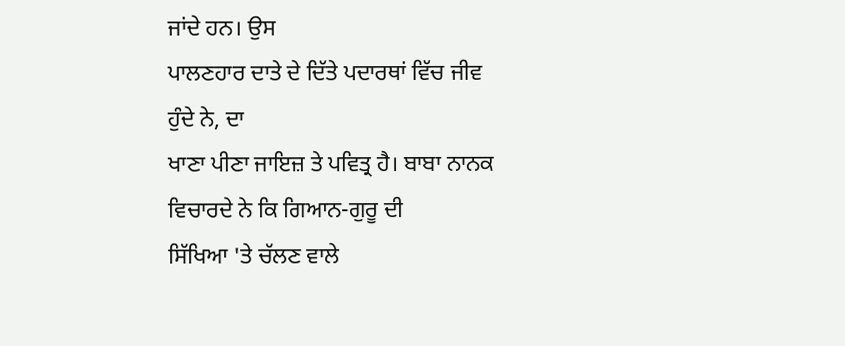ਜਾਂਦੇ ਹਨ। ਉਸ
ਪਾਲਣਹਾਰ ਦਾਤੇ ਦੇ ਦਿੱਤੇ ਪਦਾਰਥਾਂ ਵਿੱਚ ਜੀਵ ਹੁੰਦੇ ਨੇ, ਦਾ
ਖਾਣਾ ਪੀਣਾ ਜਾਇਜ਼ ਤੇ ਪਵਿਤ੍ਰ ਹੈ। ਬਾਬਾ ਨਾਨਕ ਵਿਚਾਰਦੇ ਨੇ ਕਿ ਗਿਆਨ-ਗੁਰੂ ਦੀ
ਸਿੱਖਿਆ 'ਤੇ ਚੱਲਣ ਵਾਲੇ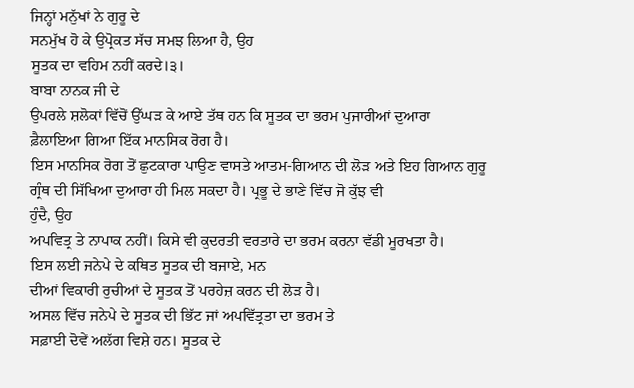ਜਿਨ੍ਹਾਂ ਮਨੁੱਖਾਂ ਨੇ ਗੁਰੂ ਦੇ
ਸਨਮੁੱਖ ਹੋ ਕੇ ਉਪ੍ਰੋਕਤ ਸੱਚ ਸਮਝ ਲਿਆ ਹੈ, ਉਹ
ਸੂਤਕ ਦਾ ਵਹਿਮ ਨਹੀਂ ਕਰਦੇ।੩।
ਬਾਬਾ ਨਾਨਕ ਜੀ ਦੇ
ਉਪਰਲੇ ਸ਼ਲੋਕਾਂ ਵਿੱਚੋਂ ਉੱਘੜ ਕੇ ਆਏ ਤੱਥ ਹਨ ਕਿ ਸੂਤਕ ਦਾ ਭਰਮ ਪੁਜਾਰੀਆਂ ਦੁਆਰਾ
ਫ਼ੈਲਾਇਆ ਗਿਆ ਇੱਕ ਮਾਨਸਿਕ ਰੋਗ ਹੈ।
ਇਸ ਮਾਨਸਿਕ ਰੋਗ ਤੋਂ ਛੁਟਕਾਰਾ ਪਾਉਣ ਵਾਸਤੇ ਆਤਮ-ਗਿਆਨ ਦੀ ਲੋੜ ਅਤੇ ਇਹ ਗਿਆਨ ਗੁਰੂ
ਗ੍ਰੰਥ ਦੀ ਸਿੱਖਿਆ ਦੁਆਰਾ ਹੀ ਮਿਲ ਸਕਦਾ ਹੈ। ਪ੍ਰਭੂ ਦੇ ਭਾਣੇ ਵਿੱਚ ਜੋ ਕੁੱਝ ਵੀ
ਹੁੰਦੈ, ਉਹ
ਅਪਵਿਤ੍ਰ ਤੇ ਨਾਪਾਕ ਨਹੀਂ। ਕਿਸੇ ਵੀ ਕੁਦਰਤੀ ਵਰਤਾਰੇ ਦਾ ਭਰਮ ਕਰਨਾ ਵੱਡੀ ਮੂਰਖਤਾ ਹੈ।
ਇਸ ਲਈ ਜਨੇਪੇ ਦੇ ਕਥਿਤ ਸੂਤਕ ਦੀ ਬਜਾਏ, ਮਨ
ਦੀਆਂ ਵਿਕਾਰੀ ਰੁਚੀਆਂ ਦੇ ਸੂਤਕ ਤੋਂ ਪਰਹੇਜ਼ ਕਰਨ ਦੀ ਲੋੜ ਹੈ।
ਅਸਲ ਵਿੱਚ ਜਨੇਪੇ ਦੇ ਸੂਤਕ ਦੀ ਭਿੱਟ ਜਾਂ ਅਪਵਿੱਤ੍ਰਤਾ ਦਾ ਭਰਮ ਤੇ
ਸਫ਼ਾਈ ਦੋਵੇਂ ਅਲੱਗ ਵਿਸ਼ੇ ਹਨ। ਸੂਤਕ ਦੇ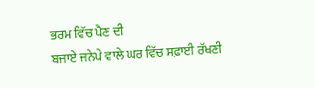ਭਰਮ ਵਿੱਚ ਪੈਣ ਦੀ
ਬਜਾਏ ਜਨੇਪੇ ਵਾਲੇ ਘਰ ਵਿੱਚ ਸਫ਼ਾਈ ਰੱਖਣੀ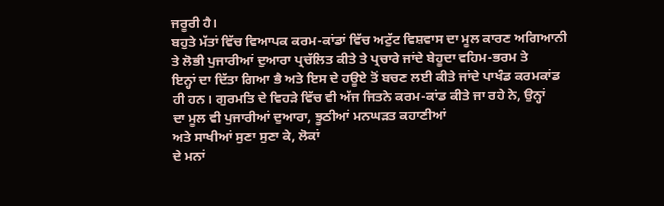ਜਰੂਰੀ ਹੈ।
ਬਹੁਤੇ ਮੱਤਾਂ ਵਿੱਚ ਵਿਆਪਕ ਕਰਮ-ਕਾਂਡਾਂ ਵਿੱਚ ਅਟੁੱਟ ਵਿਸ਼ਵਾਸ ਦਾ ਮੂਲ ਕਾਰਣ ਅਗਿਆਨੀ
ਤੇ ਲੋਭੀ ਪੁਜਾਰੀਆਂ ਦੁਆਰਾ ਪ੍ਰਚੱਲਿਤ ਕੀਤੇ ਤੇ ਪ੍ਰਚਾਰੇ ਜਾਂਦੇ ਬੇਹੂਦਾ ਵਹਿਮ-ਭਰਮ ਤੇ
ਇਨ੍ਹਾਂ ਦਾ ਦਿੱਤਾ ਗਿਆ ਭੈ ਅਤੇ ਇਸ ਦੇ ਹਊਏ ਤੋਂ ਬਚਣ ਲਈ ਕੀਤੇ ਜਾਂਦੇ ਪਾਖੰਡ ਕਰਮਕਾਂਡ
ਹੀ ਹਨ। ਗੁਰਮਤਿ ਦੇ ਵਿਹੜੇ ਵਿੱਚ ਵੀ ਅੱਜ ਜਿਤਨੇ ਕਰਮ-ਕਾਂਡ ਕੀਤੇ ਜਾ ਰਹੇ ਨੇ, ਉਨ੍ਹਾਂ
ਦਾ ਮੂਲ ਵੀ ਪੁਜਾਰੀਆਂ ਦੁਆਰਾ, ਝੂਠੀਆਂ ਮਨਘੜਤ ਕਹਾਣੀਆਂ
ਅਤੇ ਸਾਖੀਆਂ ਸੁਣਾ ਸੁਣਾ ਕੇ, ਲੋਕਾਂ
ਦੇ ਮਨਾਂ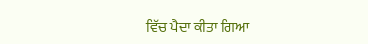ਵਿੱਚ ਪੈਦਾ ਕੀਤਾ ਗਿਆ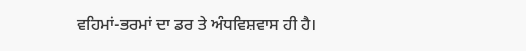ਵਹਿਮਾਂ-ਭਰਮਾਂ ਦਾ ਡਰ ਤੇ ਅੰਧਵਿਸ਼ਵਾਸ ਹੀ ਹੈ।